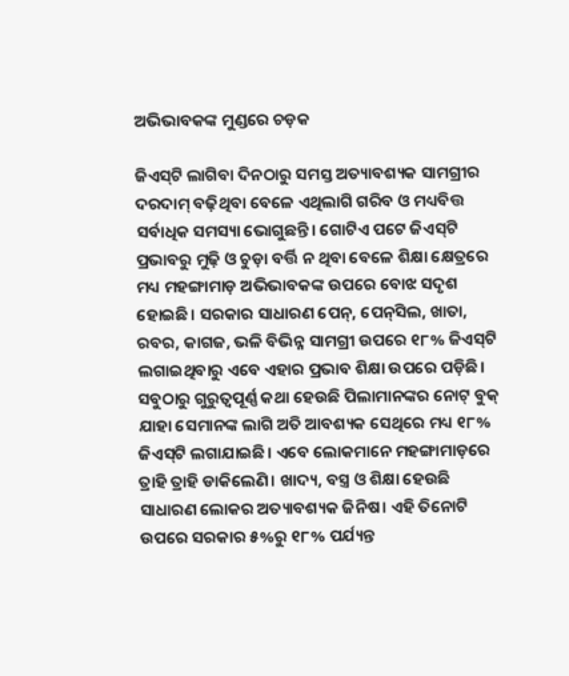ଅଭିଭାବକଙ୍କ ମୁଣ୍ଡରେ ଚଡ଼କ

ଜିଏସ୍‌ଟି ଲାଗିବା ଦିନଠାରୁ ସମସ୍ତ ଅତ୍ୟାବଶ୍ୟକ ସାମଗ୍ରୀର ଦରଦାମ୍‌ ବଢ଼ିଥିବା ବେଳେ ଏଥିଲାଗି ଗରିବ ଓ ମଧ୍ୟବିତ୍ତ ସର୍ବାଧିକ ସମସ୍ୟା ଭୋଗୁଛନ୍ତି। ଗୋଟିଏ ପଟେ ଜିଏସ୍‌ଟି ପ୍ରଭାବରୁ ମୁଢ଼ି ଓ ଚୁଡ଼ା ବର୍ତ୍ତି ନ ଥିବା ବେଳେ ଶିକ୍ଷା କ୍ଷେତ୍ରରେ ମଧ୍ୟ ମହଙ୍ଗାମାଡ଼ ଅଭିଭାବକଙ୍କ ଉପରେ ବୋଝ ସଦୃଶ ହୋଇଛି। ସରକାର ସାଧାରଣ ପେନ୍‌, ପେନ୍‌ସିଲ, ଖାତା, ରବର, କାଗଜ, ଭଳି ବିଭିନ୍ନ ସାମଗ୍ରୀ ଉପରେ ୧୮% ଜିଏସ୍‌ଟି ଲଗାଇଥିବାରୁ ଏବେ ଏହାର ପ୍ରଭାବ ଶିକ୍ଷା ଉପରେ ପଡ଼ିଛି। ସବୁଠାରୁ ଗୁରୁତ୍ୱପୂର୍ଣ୍ଣ କଥା ହେଉଛି ପିଲାମାନଙ୍କର ନୋଟ୍‌ ବୁକ୍‌ ଯାହା ସେମାନଙ୍କ ଲାଗି ଅତି ଆବଶ୍ୟକ ସେଥିରେ ମଧ୍ୟ ୧୮% ଜିଏସ୍‌ଟି ଲଗାଯାଇଛି। ଏବେ ଲୋକମାନେ ମହଙ୍ଗାମାଡ଼ରେ ତ୍ରାହି ତ୍ରାହି ଡାକିଲେଣି। ଖାଦ୍ୟ, ବସ୍ତ୍ର ଓ ଶିକ୍ଷା ହେଉଛି ସାଧାରଣ ଲୋକର ଅତ୍ୟାବଶ୍ୟକ ଜିନିଷ। ଏହି ତିନୋଟି ଉପରେ ସରକାର ୫%ରୁ ୧୮% ପର୍ଯ୍ୟନ୍ତ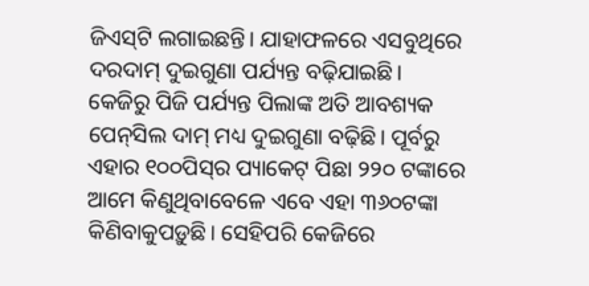ଜିଏସ୍‌ଟି ଲଗାଇଛନ୍ତି। ଯାହାଫଳରେ ଏସବୁଥିରେ ଦରଦାମ୍‌ ଦୁଇଗୁଣା ପର୍ଯ୍ୟନ୍ତ ବଢ଼ିଯାଇଛି।
କେଜିରୁ ପିଜି ପର୍ଯ୍ୟନ୍ତ ପିଲାଙ୍କ ଅତି ଆବଶ୍ୟକ ପେନ୍‌ସିଲ ଦାମ୍‌ ମଧ୍ୟ ଦୁଇଗୁଣା ବଢ଼ିଛି। ପୂର୍ବରୁ ଏହାର ୧୦୦ପିସ୍‌ର ପ୍ୟାକେଟ୍‌ ପିଛା ୨୨୦ ଟଙ୍କାରେ ଆମେ କିଣୁଥିବାବେଳେ ଏବେ ଏହା ୩୬୦ଟଙ୍କା କିଣିବାକୁପଡ଼ୁଛି। ସେହିପରି କେଜିରେ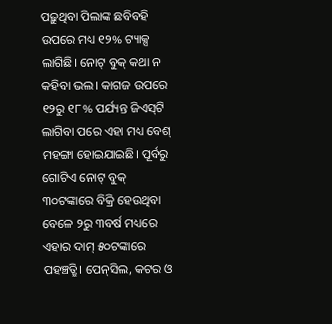ପଢ଼ୁଥିବା ପିଲାଙ୍କ ଛବିବହି ଉପରେ ମଧ୍ୟ ୧୨% ଟ୍ୟାକ୍ସ ଲାଗିଛି। ନୋଟ୍‌ ବୁକ୍‌ କଥା ନ କହିବା ଭଲ। କାଗଜ ଉପରେ ୧୨ରୁ ୧୮% ପର୍ଯ୍ୟନ୍ତ ଜିଏସ୍‌ଟି ଲାଗିବା ପରେ ଏହା ମଧ୍ୟ ବେଶ୍‌ ମହଙ୍ଗା ହୋଇଯାଇଛି। ପୂର୍ବରୁ ଗୋଟିଏ ନୋଟ୍‌ ବୁକ୍‌ ୩୦ଟଙ୍କାରେ ବିକ୍ରି ହେଉଥିବା ବେଳେ ୨ରୁ ୩ବର୍ଷ ମଧ୍ୟରେ ଏହାର ଦାମ୍‌ ୫୦ଟଙ୍କାରେ ପହଞ୍ଚତ୍ଛି। ପେନ୍‌ସିଲ, କଟର ଓ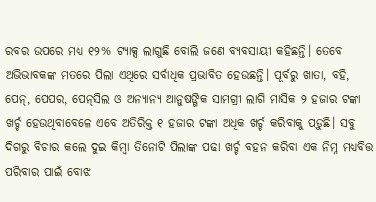ରବର ଉପରେ ମଧ୍ୟ ୧୨% ଟ୍ୟାକ୍ସ ଲାଗୁଛି ବୋଲି ଜଣେ ବ୍ୟବସାୟୀ କହିଛନ୍ତି। ତେବେ ଅଭିଭାବକଙ୍କ ମତରେ ପିଲା ଏଥିରେ ସର୍ବାଧିକ ପ୍ରଭାବିତ ହେଉଛନ୍ତି। ପୂର୍ବରୁ ଖାତା, ବହି, ପେନ୍‌, ପେପର, ପେନ୍‌ସିଲ ଓ ଅନ୍ୟାନ୍ୟ ଆନୁଷଙ୍ଗିକ ସାମଗ୍ରୀ ଲାଗି ମାସିକ ୨ ହଜାର ଟଙ୍କା ଖର୍ଚ୍ଚ ହେଉଥିବାବେଳେ ଏବେ ଅତିରିକ୍ତ ୧ ହଜାର ଟଙ୍କା ଅଧିକ ଖର୍ଚ୍ଚ କରିବାକୁ ପଡ଼ୁଛି। ସବୁ ଦିଗରୁ ବିଚାର କଲେ ଦୁଇ କିମ୍ବା ତିନୋଟି ପିଲାଙ୍କ ପଢା ଖର୍ଚ୍ଚ ବହନ କରିବା ଏକ ନିମ୍ନ ମଧ୍ୟବିତ୍ତ ପରିବାର ପାଇଁ ବୋଝ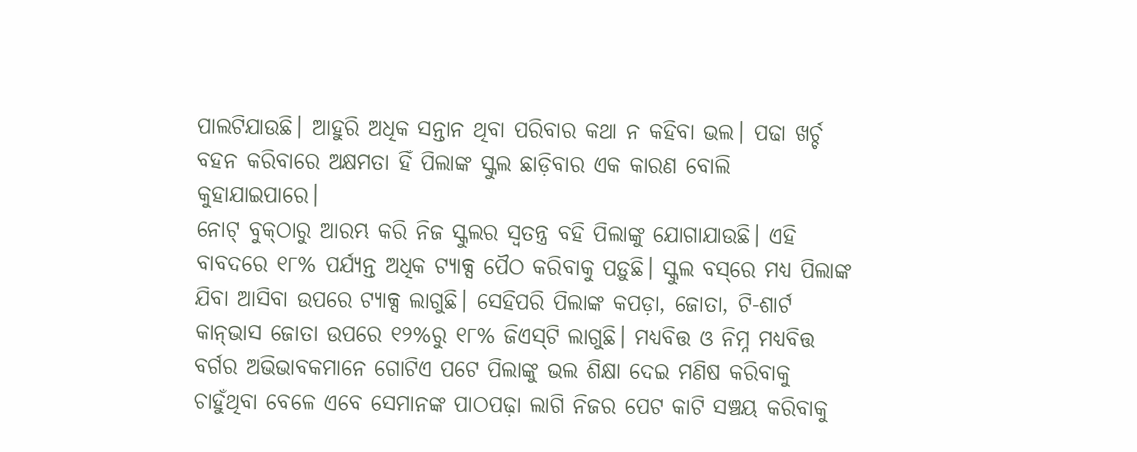ପାଲଟିଯାଉଛି। ଆହୁରି ଅଧିକ ସନ୍ତାନ ଥିବା ପରିବାର କଥା ନ କହିବା ଭଲ। ପଢା ଖର୍ଚ୍ଚ ବହନ କରିବାରେ ଅକ୍ଷମତା ହିଁ ପିଲାଙ୍କ ସ୍କୁଲ ଛାଡ଼ିବାର ଏକ କାରଣ ବୋଲି କୁହାଯାଇପାରେ।
ନୋଟ୍‌ ବୁକ୍‌ଠାରୁ ଆରମ୍ଭ କରି ନିଜ ସ୍କୁଲର ସ୍ବତନ୍ତ୍ର ବହି ପିଲାଙ୍କୁ ଯୋଗାଯାଉଛି। ଏହି ବାବଦରେ ୧୮% ପର୍ଯ୍ୟନ୍ତ ଅଧିକ ଟ୍ୟାକ୍ସ ପୈଠ କରିବାକୁ ପଡ଼ୁଛି। ସ୍କୁଲ ବସ୍‌ରେ ମଧ୍ୟ ପିଲାଙ୍କ ଯିବା ଆସିବା ଉପରେ ଟ୍ୟାକ୍ସ ଲାଗୁଛି। ସେହିପରି ପିଲାଙ୍କ କପଡ଼ା, ଜୋତା, ଟି-ଶାର୍ଟ କାନ୍‌ଭାସ ଜୋତା ଉପରେ ୧୨%ରୁ ୧୮% ଜିଏସ୍‌ଟି ଲାଗୁଛି। ମଧ୍ୟବିତ୍ତ ଓ ନିମ୍ନ ମଧ୍ୟବିତ୍ତ ବର୍ଗର ଅଭିଭାବକମାନେ ଗୋଟିଏ ପଟେ ପିଲାଙ୍କୁ ଭଲ ଶିକ୍ଷା ଦେଇ ମଣିଷ କରିବାକୁ ଚାହୁଁଥିବା ବେଳେ ଏବେ ସେମାନଙ୍କ ପାଠପଢ଼ା ଲାଗି ନିଜର ପେଟ କାଟି ସଞ୍ଚୟ କରିବାକୁ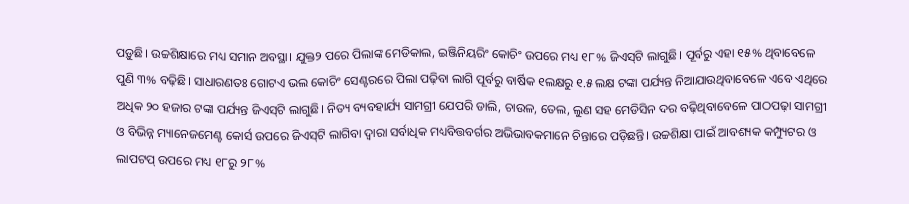ପଡ଼ୁଛି। ଉଚ୍ଚଶିକ୍ଷାରେ ମଧ୍ୟ ସମାନ ଅବସ୍ଥା। ଯୁକ୍ତ୨ ପରେ ପିଲାଙ୍କ ମେଡିକାଲ, ଇଞ୍ଜିନିୟରିଂ କୋଚିଂ ଉପରେ ମଧ୍ୟ ୧୮% ଜିଏସ୍‌ଟି ଲାଗୁଛି। ପୂର୍ବରୁ ଏହା ୧୫% ଥିବାବେଳେ ପୁଣି ୩% ବଢ଼ିଛି। ସାଧାରଣତଃ ଗୋଟଏ ଭଲ କୋଚିଂ ସେଣ୍ଟରରେ ପିଲା ପଢ଼ିବା ଲାଗି ପୂର୍ବରୁ ବାର୍ଷିକ ୧ଲକ୍ଷରୁ ୧.୫ ଲକ୍ଷ ଟଙ୍କା ପର୍ଯ୍ୟନ୍ତ ନିଆଯାଉଥିବାବେଳେ ଏବେ ଏଥିରେ ଅଧିକ ୨୦ ହଜାର ଟଙ୍କା ପର୍ଯ୍ୟନ୍ତ ଜିଏସ୍‌ଟି ଲାଗୁଛି। ନିତ୍ୟ ବ୍ୟବହାର୍ଯ୍ୟ ସାମଗ୍ରୀ ଯେପରି ଡାଲି, ଚାଉଳ, ତେଲ, ଲୁଣ ସହ ମେଡିସିନ ଦର ବଢ଼ିଥିବାବେଳେ ପାଠପଢ଼ା ସାମଗ୍ରୀ ଓ ବିଭିନ୍ନ ମ୍ୟାନେଜମେଣ୍ଟ କୋର୍ସ ଉପରେ ଜିଏସ୍‌ଟି ଲାଗିବା ଦ୍ୱାରା ସର୍ବାଧିକ ମଧ୍ୟବିତ୍ତବର୍ଗର ଅଭିଭାବକମାନେ ଚିନ୍ତାରେ ପଡ଼ିଛନ୍ତି। ଉଚ୍ଚଶିକ୍ଷା ପାଇଁ ଆବଶ୍ୟକ କମ୍ପ୍ୟୁଟର ଓ ଲାପଟପ୍‌ ଉପରେ ମଧ୍ୟ ୧୮ରୁ ୨୮%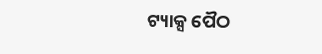ଟ୍ୟାକ୍ସ ପୈଠ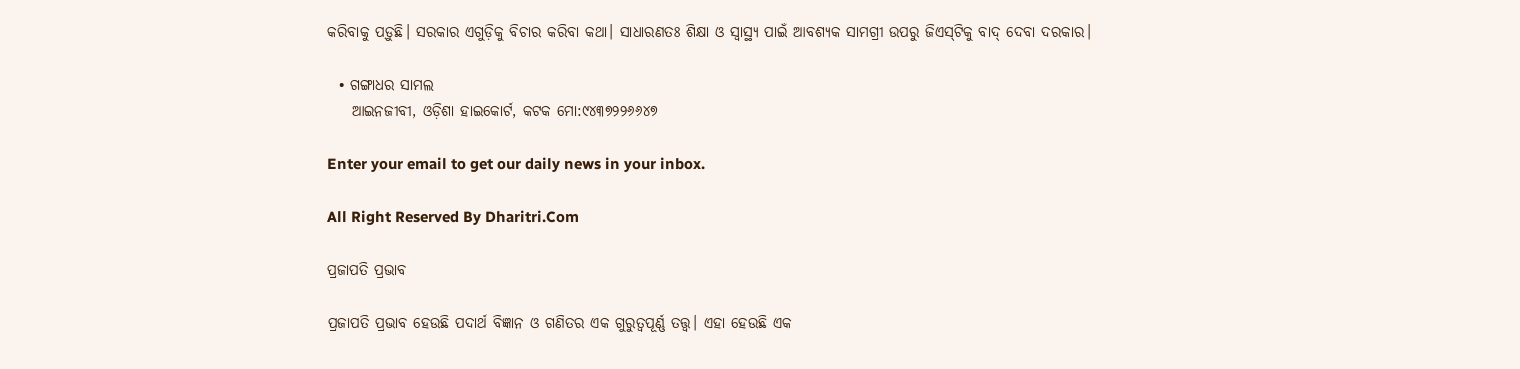କରିବାକୁ ପଡ଼ୁଛି। ସରକାର ଏଗୁଡ଼ିକୁ ବିଚାର କରିବା କଥା। ସାଧାରଣତଃ ଶିକ୍ଷା ଓ ସ୍ବାସ୍ଥ୍ୟ ପାଇଁ ଆବଶ୍ୟକ ସାମଗ୍ରୀ ଉପରୁ ଜିଏସ୍‌ଟିକୁ ବାଦ୍‌ ଦେବା ଦରକାର।

  • ଗଙ୍ଗାଧର ସାମଲ
    ଆଇନଜୀବୀ, ଓଡ଼ିଶା ହାଇକୋର୍ଟ, କଟକ ମୋ:୯୪୩୭୨୨୬୬୪୭

Enter your email to get our daily news in your inbox.

All Right Reserved By Dharitri.Com

ପ୍ରଜାପତି ପ୍ରଭାବ

ପ୍ରଜାପତି ପ୍ରଭାବ ହେଉଛି ପଦାର୍ଥ ବିଜ୍ଞାନ ଓ ଗଣିତର ଏକ ଗୁରୁତ୍ୱପୂର୍ଣ୍ଣ ତତ୍ତ୍ୱ। ଏହା ହେଉଛି ଏକ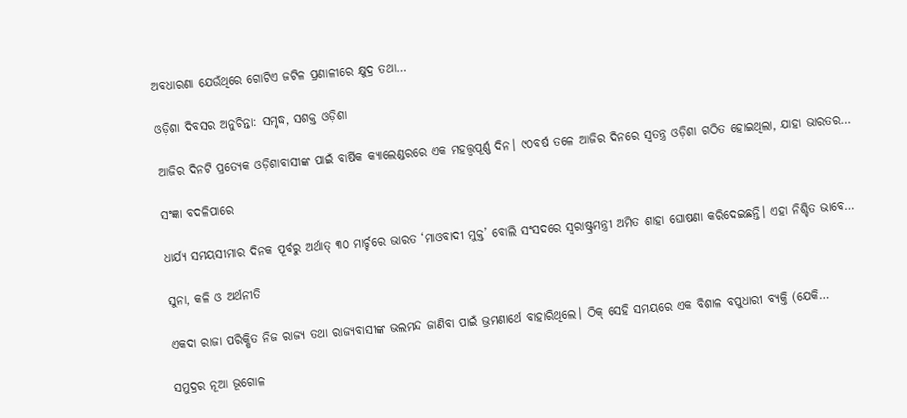ଅବଧାରଣା ଯେଉଁଥିରେ ଗୋଟିଏ ଜଟିଳ ପ୍ରଣାଳୀରେ କ୍ଷୁଦ୍ର ତଥା…

ଓଡ଼ିଶା ଦିବସର ଅନୁଚିନ୍ତା: ସମୃଦ୍ଧ, ସଶକ୍ତ ଓଡ଼ିଶା

ଆଜିର ଦିନଟି ପ୍ରତ୍ୟେକ ଓଡ଼ିଶାବାସୀଙ୍କ ପାଇଁ ବାର୍ଷିକ କ୍ୟାଲେଣ୍ଡରରେ ଏକ ମହତ୍ତ୍ୱପୂର୍ଣ୍ଣ ଦିନ। ୯୦ବର୍ଷ ତଳେ ଆଜିର ଦିନରେ ସ୍ବତନ୍ତ୍ର ଓଡ଼ିଶା ଗଠିତ ହୋଇଥିଲା, ଯାହା ଭାରତର…

ସଂଜ୍ଞା ବଦଳିପାରେ

ଧାର୍ଯ୍ୟ ସମୟସୀମାର ଦିନକ ପୂର୍ବରୁ ଅର୍ଥାତ୍‌ ୩୦ ମାର୍ଚ୍ଚରେ ଭାରତ ‘ମାଓବାଦୀ ମୁକ୍ତ’ ବୋଲି ସଂସଦରେ ସ୍ବରାଷ୍ଟ୍ରମନ୍ତ୍ରୀ ଅମିତ ଶାହା ଘୋଷଣା କରିଦେଇଛନ୍ତି। ଏହା ନିଶ୍ଚିତ ଭାବେ…

ସୁନା, କଳି ଓ ଅର୍ଥନୀତି

ଏକଦା ରାଜା ପରିକ୍ଷିତ ନିଜ ରାଜ୍ୟ ତଥା ରାଜ୍ୟବାସୀଙ୍କ ଭଲମନ୍ଦ ଜାଣିବା ପାଇଁ ଭ୍ରମଣାର୍ଥେ ବାହାରିଥିଲେ। ଠିକ୍‌ ସେହି ସମୟରେ ଏକ ବିଶାଳ ବପୁଧାରୀ ବ୍ୟକ୍ତି (ଯେକି…

ସମୁଦ୍ରର ନୂଆ ଭୂଗୋଳ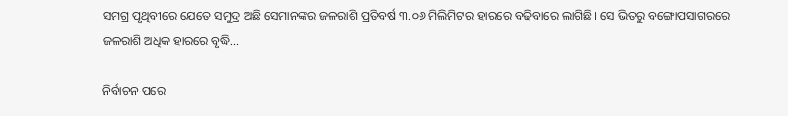ସମଗ୍ର ପୃଥିବୀରେ ଯେତେ ସମୁଦ୍ର ଅଛି ସେମାନଙ୍କର ଜଳରାଶି ପ୍ରତିବର୍ଷ ୩.୦୬ ମିଲିମିଟର ହାରରେ ବଢିବାରେ ଲାଗିଛି। ସେ ଭିତରୁ ବଙ୍ଗୋପସାଗରରେ ଜଳରାଶି ଅଧିକ ହାରରେ ବୃଦ୍ଧି…

ନିର୍ବାଚନ ପରେ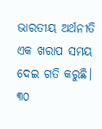ଭାରତୀୟ ଅର୍ଥନୀତି ଏକ ଖରାପ ସମୟ ଦେଇ ଗତି କରୁଛି। ୩୦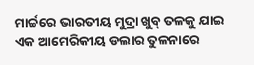ମାର୍ଚ୍ଚରେ ଭାରତୀୟ ମୁଦ୍ରା ଖୁବ୍‌ ତଳକୁ ଯାଇ ଏକ ଆମେରିକୀୟ ଡଲାର ତୁଳନାରେ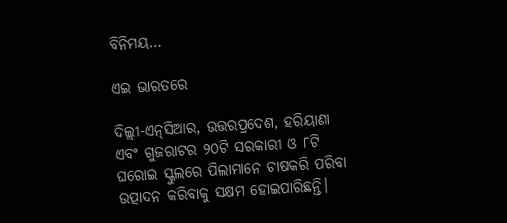ବିନିମୟ…

ଏଇ ଭାରତରେ

ଦିଲ୍ଲୀ-ଏନ୍‌ସିଆର, ଉତ୍ତରପ୍ରଦେଶ, ହରିୟାଣା ଏବଂ ଗୁଜରାଟର ୨୦ଟି ସରକାରୀ ଓ ୮ଟି ଘରୋଇ ସ୍କୁଲରେ ପିଲାମାନେ ଚାଷକରି ପରିବା ଉତ୍ପାଦନ କରିବାକୁ ସକ୍ଷମ ହୋଇପାରିଛନ୍ତି।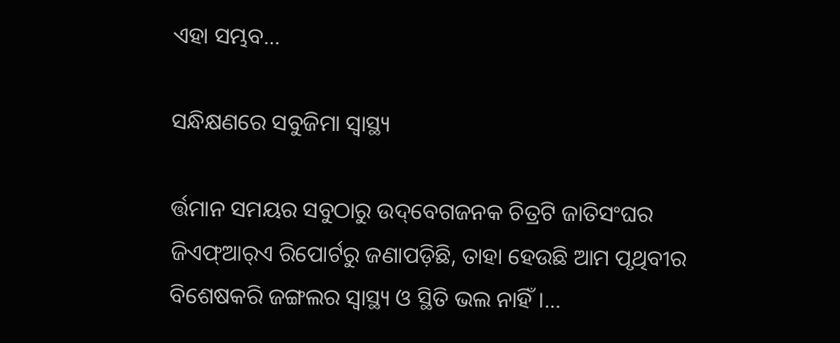ଏହା ସମ୍ଭବ…

ସନ୍ଧିକ୍ଷଣରେ ସବୁଜିମା ସ୍ବାସ୍ଥ୍ୟ

ର୍ତ୍ତମାନ ସମୟର ସବୁଠାରୁ ଉଦ୍‌ବେଗଜନକ ଚିତ୍ରଟି ଜାତିସଂଘର ଜିଏଫ୍‌ଆର୍‌ଏ ରିପୋର୍ଟରୁ ଜଣାପଡ଼ିଛି, ତାହା ହେଉଛି ଆମ ପୃଥିବୀର ବିଶେଷକରି ଜଙ୍ଗଲର ସ୍ବାସ୍ଥ୍ୟ ଓ ସ୍ଥିତି ଭଲ ନାହିଁ।…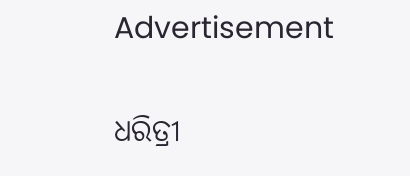Advertisement

ଧରିତ୍ରୀ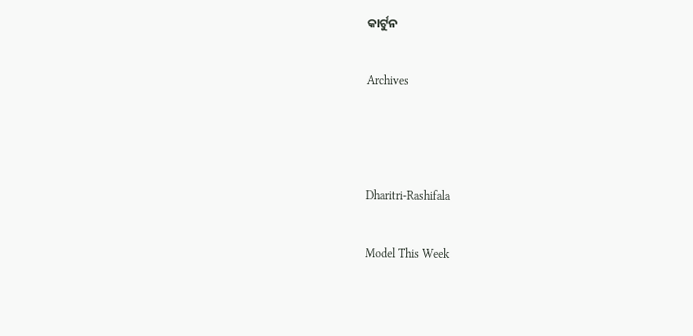କାର୍ଟୁନ

Archives



Dharitri-Rashifala

Model This Week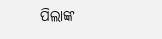ପିଲାଙ୍କ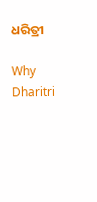ଧରିତ୍ରୀ

Why Dharitri